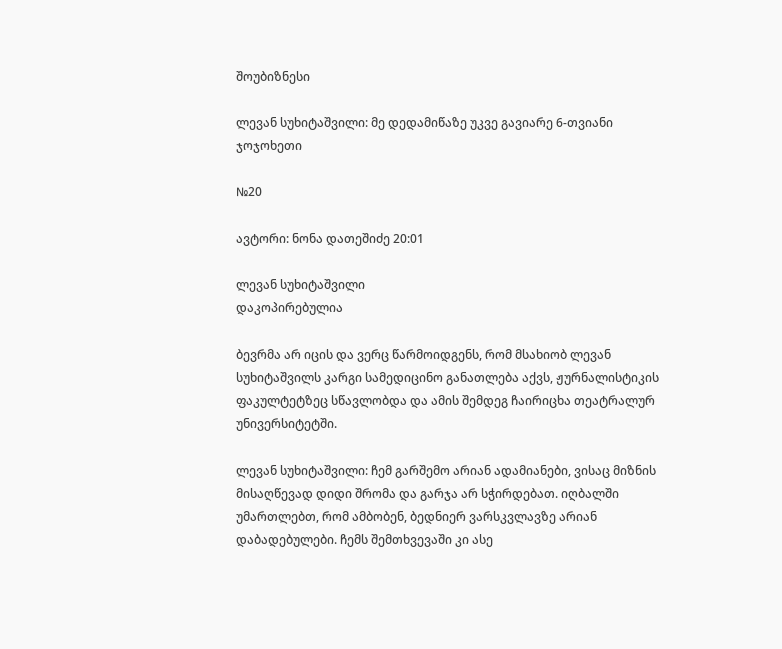შოუბიზნესი

ლევან სუხიტაშვილი: მე დედამიწაზე უკვე გავიარე 6-თვიანი ჯოჯოხეთი

№20

ავტორი: ნონა დათეშიძე 20:01

ლევან სუხიტაშვილი
დაკოპირებულია

ბევრმა არ იცის და ვერც წარმოიდგენს, რომ მსახიობ ლევან სუხიტაშვილს კარგი სამედიცინო განათლება აქვს, ჟურნალისტიკის ფაკულტეტზეც სწავლობდა და ამის შემდეგ ჩაირიცხა თეატრალურ უნივერსიტეტში.

ლევან სუხიტაშვილი: ჩემ გარშემო არიან ადამიანები, ვისაც მიზნის მისაღწევად დიდი შრომა და გარჯა არ სჭირდებათ. იღბალში უმართლებთ, რომ ამბობენ, ბედნიერ ვარსკვლავზე არიან დაბადებულები. ჩემს შემთხვევაში კი ასე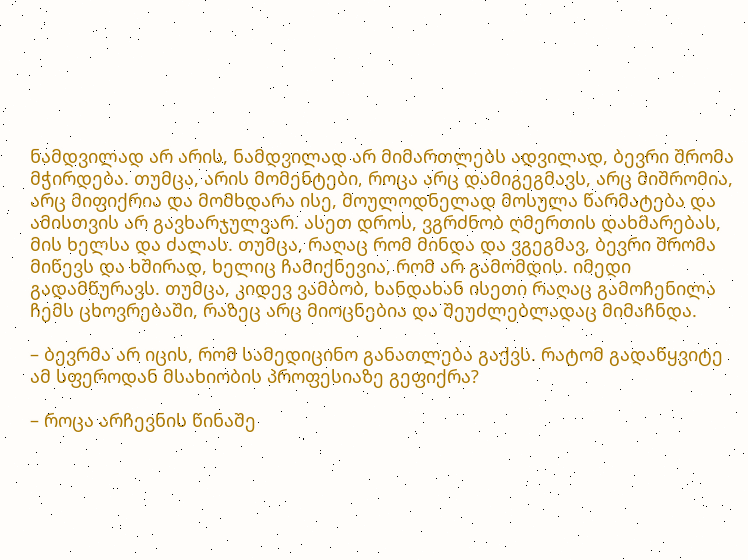ნამდვილად არ არის, ნამდვილად არ მიმართლებს ადვილად, ბევრი შრომა მჭირდება. თუმცა, არის მომენტები, როცა არც დამიგეგმავს, არც მიშრომია, არც მიფიქრია და მომხდარა ისე, მოულოდნელად მოსულა წარმატება და ამისთვის არ გავხარჯულვარ. ასეთ დროს, ვგრძნობ ღმერთის დახმარებას, მის ხელსა და ძალას. თუმცა, რაღაც რომ მინდა და ვგეგმავ, ბევრი შრომა მიწევს და ხშირად, ხელიც ჩამიქნევია, რომ არ გამომდის. იმედი გადამწურავს. თუმცა, კიდევ ვამბობ, ხანდახან ისეთი რაღაც გამოჩენილა ჩემს ცხოვრებაში, რაზეც არც მიოცნებია და შეუძლებლადაც მიმაჩნდა.

– ბევრმა არ იცის, რომ სამედიცინო განათლება გაქვს. რატომ გადაწყვიტე ამ სფეროდან მსახიობის პროფესიაზე გეფიქრა?

– როცა არჩევნის წინაშე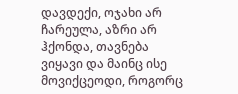დავდექი, ოჯახი არ ჩარეულა, აზრი არ ჰქონდა, თავნება ვიყავი და მაინც ისე მოვიქცეოდი, როგორც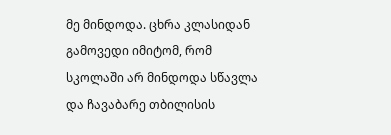მე მინდოდა. ცხრა კლასიდან გამოვედი იმიტომ, რომ სკოლაში არ მინდოდა სწავლა და ჩავაბარე თბილისის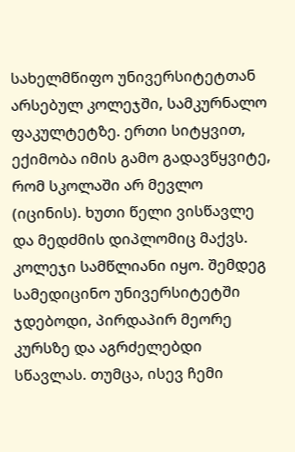სახელმწიფო უნივერსიტეტთან არსებულ კოლეჯში, სამკურნალო ფაკულტეტზე. ერთი სიტყვით, ექიმობა იმის გამო გადავწყვიტე, რომ სკოლაში არ მევლო (იცინის). ხუთი წელი ვისწავლე და მედძმის დიპლომიც მაქვს. კოლეჯი სამწლიანი იყო. შემდეგ სამედიცინო უნივერსიტეტში ჯდებოდი, პირდაპირ მეორე კურსზე და აგრძელებდი სწავლას. თუმცა, ისევ ჩემი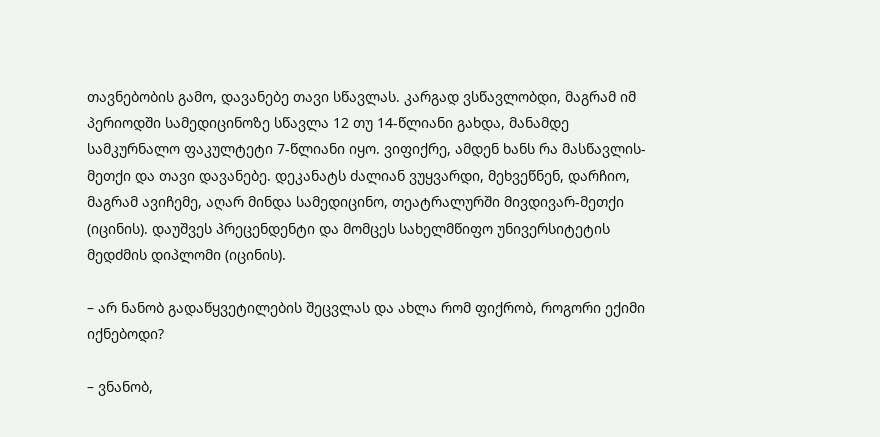თავნებობის გამო, დავანებე თავი სწავლას. კარგად ვსწავლობდი, მაგრამ იმ პერიოდში სამედიცინოზე სწავლა 12 თუ 14-წლიანი გახდა, მანამდე სამკურნალო ფაკულტეტი 7-წლიანი იყო. ვიფიქრე, ამდენ ხანს რა მასწავლის-მეთქი და თავი დავანებე. დეკანატს ძალიან ვუყვარდი, მეხვეწნენ, დარჩიო, მაგრამ ავიჩემე, აღარ მინდა სამედიცინო, თეატრალურში მივდივარ-მეთქი (იცინის). დაუშვეს პრეცენდენტი და მომცეს სახელმწიფო უნივერსიტეტის მედძმის დიპლომი (იცინის).

– არ ნანობ გადაწყვეტილების შეცვლას და ახლა რომ ფიქრობ, როგორი ექიმი იქნებოდი?

– ვნანობ,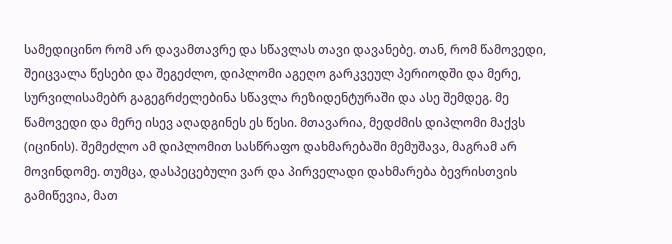სამედიცინო რომ არ დავამთავრე და სწავლას თავი დავანებე. თან, რომ წამოვედი, შეიცვალა წესები და შეგეძლო, დიპლომი აგეღო გარკვეულ პერიოდში და მერე, სურვილისამებრ გაგეგრძელებინა სწავლა რეზიდენტურაში და ასე შემდეგ. მე წამოვედი და მერე ისევ აღადგინეს ეს წესი. მთავარია, მედძმის დიპლომი მაქვს (იცინის). შემეძლო ამ დიპლომით სასწრაფო დახმარებაში მემუშავა, მაგრამ არ მოვინდომე. თუმცა, დასპეცებული ვარ და პირველადი დახმარება ბევრისთვის გამიწევია, მათ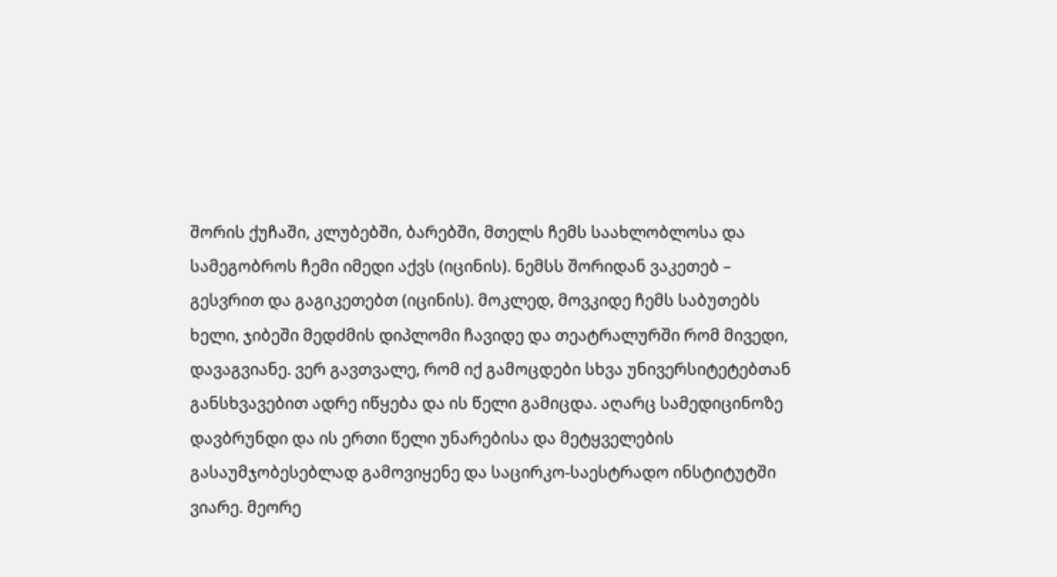შორის ქუჩაში, კლუბებში, ბარებში, მთელს ჩემს საახლობლოსა და სამეგობროს ჩემი იმედი აქვს (იცინის). ნემსს შორიდან ვაკეთებ – გესვრით და გაგიკეთებთ (იცინის). მოკლედ, მოვკიდე ჩემს საბუთებს ხელი, ჯიბეში მედძმის დიპლომი ჩავიდე და თეატრალურში რომ მივედი, დავაგვიანე. ვერ გავთვალე, რომ იქ გამოცდები სხვა უნივერსიტეტებთან განსხვავებით ადრე იწყება და ის წელი გამიცდა. აღარც სამედიცინოზე დავბრუნდი და ის ერთი წელი უნარებისა და მეტყველების გასაუმჯობესებლად გამოვიყენე და საცირკო-საესტრადო ინსტიტუტში ვიარე. მეორე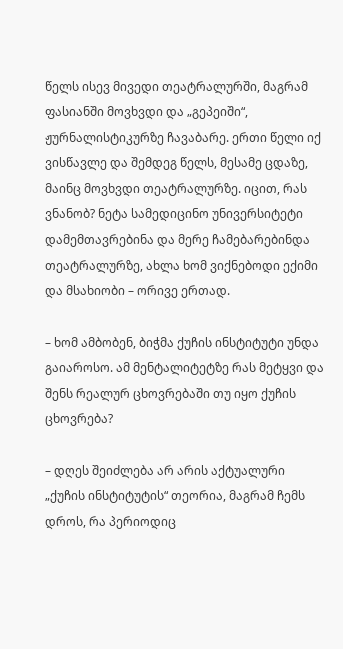წელს ისევ მივედი თეატრალურში, მაგრამ ფასიანში მოვხვდი და „გეპეიში“, ჟურნალისტიკურზე ჩავაბარე. ერთი წელი იქ ვისწავლე და შემდეგ წელს, მესამე ცდაზე, მაინც მოვხვდი თეატრალურზე. იცით, რას ვნანობ? ნეტა სამედიცინო უნივერსიტეტი დამემთავრებინა და მერე ჩამებარებინდა თეატრალურზე, ახლა ხომ ვიქნებოდი ექიმი და მსახიობი – ორივე ერთად.

– ხომ ამბობენ, ბიჭმა ქუჩის ინსტიტუტი უნდა გაიაროსო. ამ მენტალიტეტზე რას მეტყვი და შენს რეალურ ცხოვრებაში თუ იყო ქუჩის ცხოვრება?

– დღეს შეიძლება არ არის აქტუალური „ქუჩის ინსტიტუტის“ თეორია, მაგრამ ჩემს დროს, რა პერიოდიც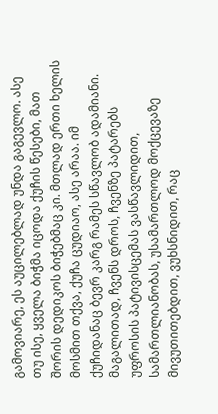გამოვიარე, ეს აუცილებლად უნდა გაგევლო. ასე თუ ისე, ყველა ბიჭმა იცოდა ქუჩის წესები, მათ შორის დედიკოს ბიჭებმაც კი. მთლად ერთი ხელის მოსმით თქვა, ქუჩა ცუდიაო, ასე არაა. იმ ქუჩიდანაც ბევრ კარგ რამეს სწავლობ ადამიანი. მაგალითად, ჩვენს დროს, ჩვენზე პატარებს უფროსის პატივისცემას ვასწავლიდით, სამართლიანობას, უსამართლოდ მოქცევაზე მივუთითებდით, ვუხსნიდით, რაც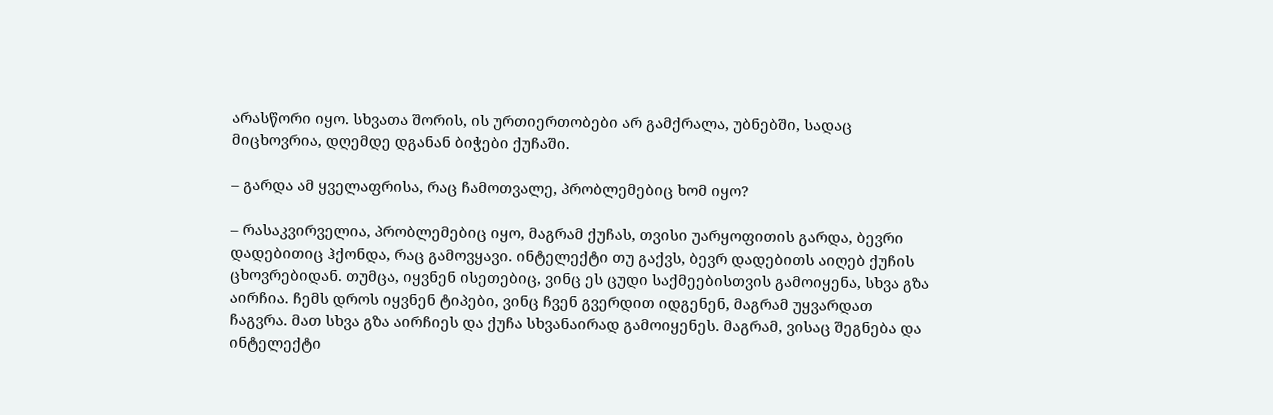არასწორი იყო. სხვათა შორის, ის ურთიერთობები არ გამქრალა, უბნებში, სადაც მიცხოვრია, დღემდე დგანან ბიჭები ქუჩაში.

– გარდა ამ ყველაფრისა, რაც ჩამოთვალე, პრობლემებიც ხომ იყო?

– რასაკვირველია, პრობლემებიც იყო, მაგრამ ქუჩას, თვისი უარყოფითის გარდა, ბევრი დადებითიც ჰქონდა, რაც გამოვყავი. ინტელექტი თუ გაქვს, ბევრ დადებითს აიღებ ქუჩის ცხოვრებიდან. თუმცა, იყვნენ ისეთებიც, ვინც ეს ცუდი საქმეებისთვის გამოიყენა, სხვა გზა აირჩია. ჩემს დროს იყვნენ ტიპები, ვინც ჩვენ გვერდით იდგენენ, მაგრამ უყვარდათ ჩაგვრა. მათ სხვა გზა აირჩიეს და ქუჩა სხვანაირად გამოიყენეს. მაგრამ, ვისაც შეგნება და ინტელექტი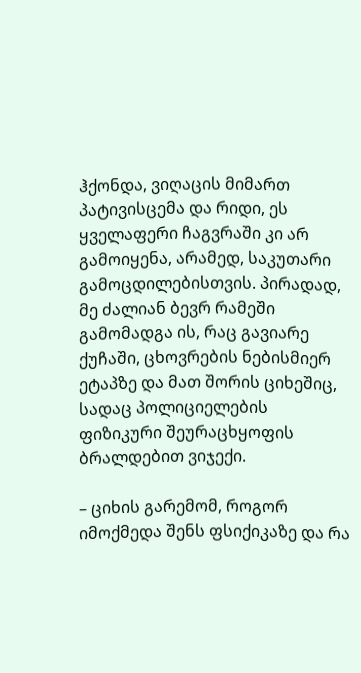ჰქონდა, ვიღაცის მიმართ პატივისცემა და რიდი, ეს ყველაფერი ჩაგვრაში კი არ გამოიყენა, არამედ, საკუთარი გამოცდილებისთვის. პირადად, მე ძალიან ბევრ რამეში გამომადგა ის, რაც გავიარე ქუჩაში, ცხოვრების ნებისმიერ ეტაპზე და მათ შორის ციხეშიც, სადაც პოლიციელების ფიზიკური შეურაცხყოფის ბრალდებით ვიჯექი.

– ციხის გარემომ, როგორ იმოქმედა შენს ფსიქიკაზე და რა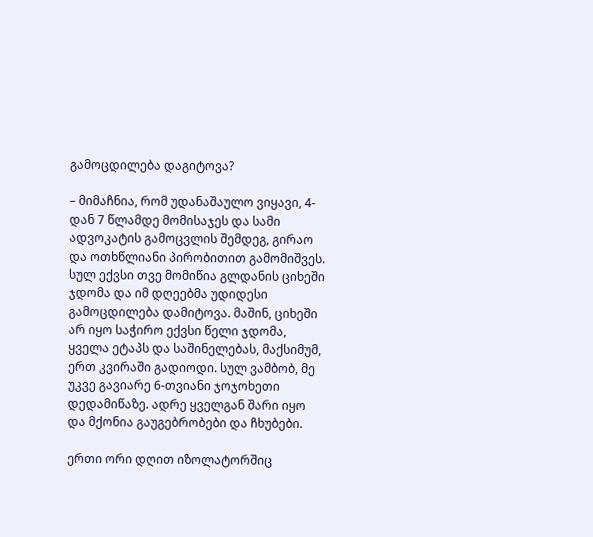გამოცდილება დაგიტოვა?

– მიმაჩნია, რომ უდანაშაულო ვიყავი, 4-დან 7 წლამდე მომისაჯეს და სამი ადვოკატის გამოცვლის შემდეგ, გირაო და ოთხწლიანი პირობითით გამომიშვეს. სულ ექვსი თვე მომიწია გლდანის ციხეში ჯდომა და იმ დღეებმა უდიდესი გამოცდილება დამიტოვა. მაშინ, ციხეში არ იყო საჭირო ექვსი წელი ჯდომა, ყველა ეტაპს და საშინელებას, მაქსიმუმ, ერთ კვირაში გადიოდი. სულ ვამბობ, მე უკვე გავიარე 6-თვიანი ჯოჯოხეთი დედამიწაზე. ადრე ყველგან შარი იყო და მქონია გაუგებრობები და ჩხუბები.

ერთი ორი დღით იზოლატორშიც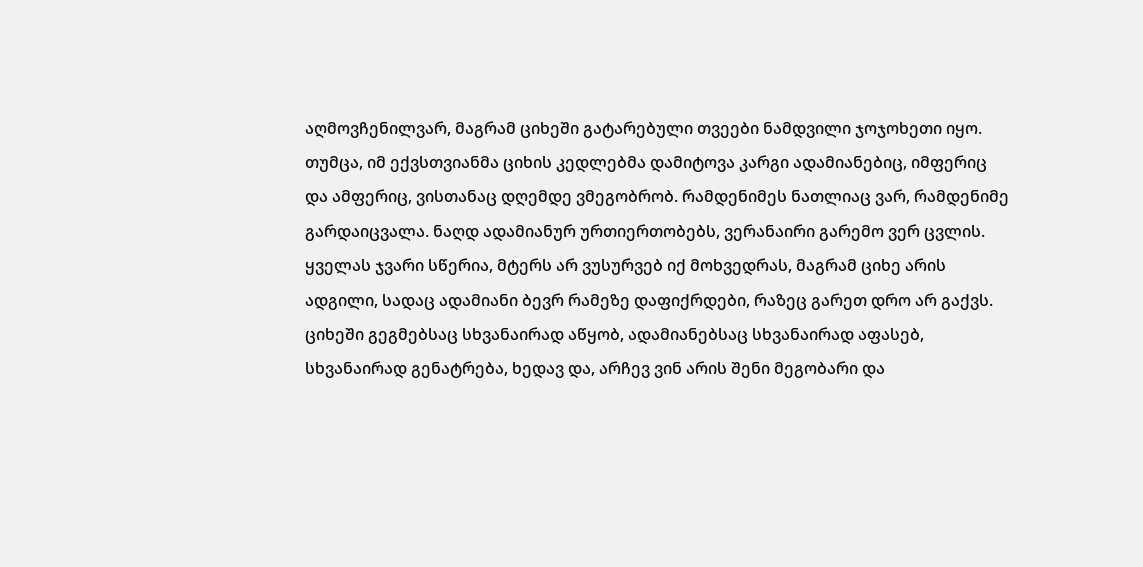აღმოვჩენილვარ, მაგრამ ციხეში გატარებული თვეები ნამდვილი ჯოჯოხეთი იყო. თუმცა, იმ ექვსთვიანმა ციხის კედლებმა დამიტოვა კარგი ადამიანებიც, იმფერიც და ამფერიც, ვისთანაც დღემდე ვმეგობრობ. რამდენიმეს ნათლიაც ვარ, რამდენიმე გარდაიცვალა. ნაღდ ადამიანურ ურთიერთობებს, ვერანაირი გარემო ვერ ცვლის. ყველას ჯვარი სწერია, მტერს არ ვუსურვებ იქ მოხვედრას, მაგრამ ციხე არის ადგილი, სადაც ადამიანი ბევრ რამეზე დაფიქრდები, რაზეც გარეთ დრო არ გაქვს. ციხეში გეგმებსაც სხვანაირად აწყობ, ადამიანებსაც სხვანაირად აფასებ, სხვანაირად გენატრება, ხედავ და, არჩევ ვინ არის შენი მეგობარი და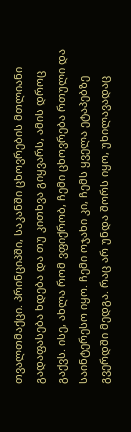თვალთმაქცი. პრინციპში, საკანში ცხოვრების მთლიანი გადაფასება ხდება და თუ კითხვა გიყვარს, ამის დროც გაქვს. ისე, ახლა რომ ვფიქრობ, ჩემი ცხოვრება რთული და საინტერესო იყო. ჩემი ოჯახი კი, ჩემს ყველა ეტაპებზე გვერდში მედგა. რაც არ უნდა შორს იყო, უხილავადაც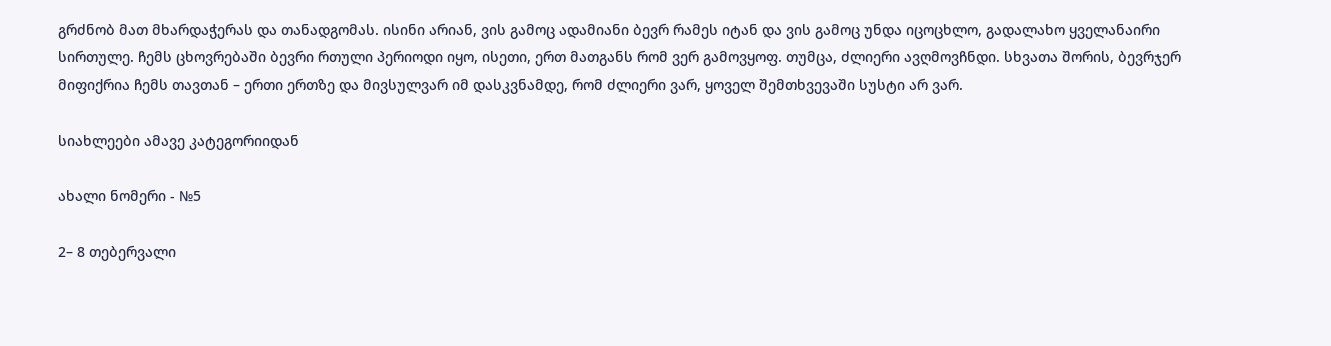გრძნობ მათ მხარდაჭერას და თანადგომას. ისინი არიან, ვის გამოც ადამიანი ბევრ რამეს იტან და ვის გამოც უნდა იცოცხლო, გადალახო ყველანაირი სირთულე. ჩემს ცხოვრებაში ბევრი რთული პერიოდი იყო, ისეთი, ერთ მათგანს რომ ვერ გამოვყოფ. თუმცა, ძლიერი ავღმოვჩნდი. სხვათა შორის, ბევრჯერ მიფიქრია ჩემს თავთან – ერთი ერთზე და მივსულვარ იმ დასკვნამდე, რომ ძლიერი ვარ, ყოველ შემთხვევაში სუსტი არ ვარ.

სიახლეები ამავე კატეგორიიდან

ახალი ნომერი - №5

2– 8 თებერვალი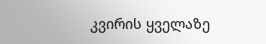კვირის ყველაზე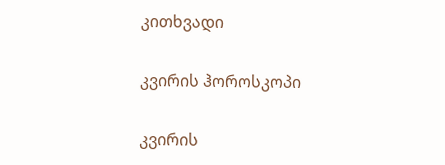კითხვადი

კვირის ჰოროსკოპი

კვირის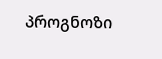პროგნოზი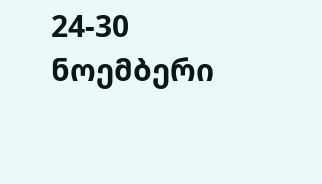24-30 ნოემბერი